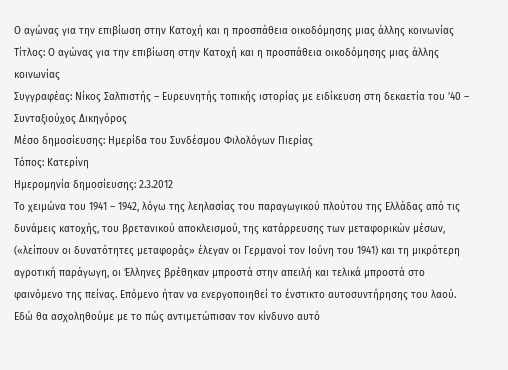Ο αγώνας για την επιβίωση στην Κατοχή και η προσπάθεια οικοδόμησης μιας άλλης κοινωνίας
Τίτλος: Ο αγώνας για την επιβίωση στην Κατοχή και η προσπάθεια οικοδόμησης μιας άλλης κοινωνίας
Συγγραφέας: Νίκος Σαλπιστής – Ευρευνητής τοπικής ιστορίας με ειδίκευση στη δεκαετία του ’40 – Συνταξιούχος Δικηγόρος
Μέσο δημοσίευσης: Ημερίδα του Συνδέσμου Φιλολόγων Πιερίας
Τόπος: Κατερίνη
Ημερομηνία δημοσίευσης: 2.3.2012
Το χειμώνα του 1941 – 1942, λόγω της λεηλασίας του παραγωγικού πλούτου της Ελλάδας από τις δυνάμεις κατοχής, του βρετανικού αποκλεισμού, της κατάρρευσης των μεταφορικών μέσων, («λείπουν οι δυνατότητες μεταφοράς» έλεγαν οι Γερμανοί τον Ιούνη του 1941) και τη μικρότερη αγροτική παράγωγη, οι Έλληνες βρέθηκαν μπροστά στην απειλή και τελικά μπροστά στο φαινόμενο της πείνας. Επόμενο ήταν να ενεργοποιηθεί το ένστικτο αυτοσυντήρησης του λαού. Εδώ θα ασχοληθούμε με το πώς αντιμετώπισαν τον κίνδυνο αυτό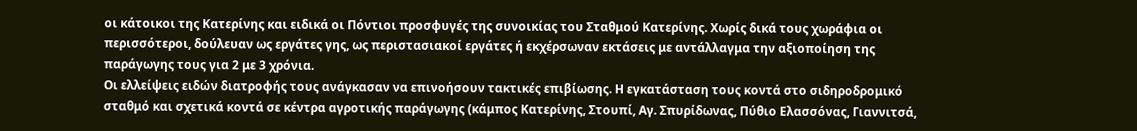οι κάτοικοι της Κατερίνης και ειδικά οι Πόντιοι προσφυγές της συνοικίας του Σταθμού Κατερίνης. Χωρίς δικά τους χωράφια οι περισσότεροι, δούλευαν ως εργάτες γης, ως περιστασιακοί εργάτες ή εκχέρσωναν εκτάσεις με αντάλλαγμα την αξιοποίηση της παράγωγης τους για 2 με 3 χρόνια.
Οι ελλείψεις ειδών διατροφής τους ανάγκασαν να επινοήσουν τακτικές επιβίωσης. Η εγκατάσταση τους κοντά στο σιδηροδρομικό σταθμό και σχετικά κοντά σε κέντρα αγροτικής παράγωγης (κάμπος Κατερίνης, Στουπί, Αγ. Σπυρίδωνας, Πύθιο Ελασσόνας, Γιαννιτσά,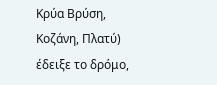Κρύα Βρύση, Κοζάνη, Πλατύ) έδειξε το δρόμο,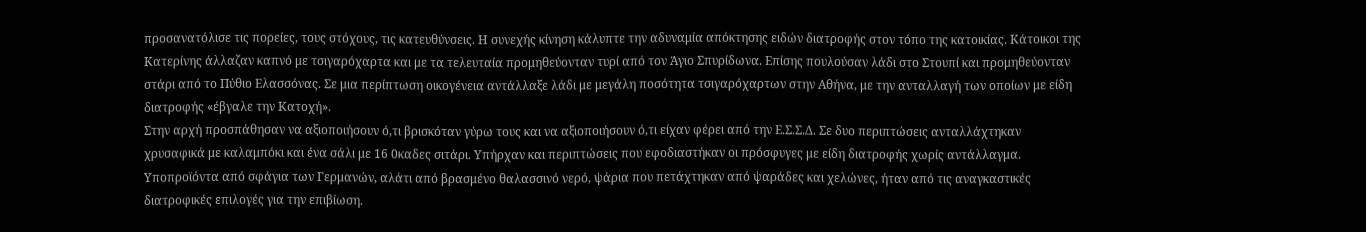προσανατόλισε τις πορείες, τους στόχους, τις κατευθύνσεις. Η συνεχής κίνηση κάλυπτε την αδυναμία απόκτησης ειδών διατροφής στον τόπο της κατοικίας. Κάτοικοι της Κατερίνης άλλαζαν καπνό με τσιγαρόχαρτα και με τα τελευταία προμηθεύονταν τυρί από τον Άγιο Σπυρίδωνα. Επίσης πουλούσαν λάδι στο Στουπί και προμηθεύονταν στάρι από το Πύθιο Ελασσόνας. Σε μια περίπτωση οικογένεια αντάλλαξε λάδι με μεγάλη ποσότητα τσιγαρόχαρτων στην Αθήνα, με την ανταλλαγή των οποίων με είδη διατροφής «έβγαλε την Κατοχή».
Στην αρχή προσπάθησαν να αξιοποιήσουν ό,τι βρισκόταν γύρω τους και να αξιοποιήσουν ό,τι είχαν φέρει από την Ε.Σ.Σ.Δ. Σε δυο περιπτώσεις ανταλλάχτηκαν χρυσαφικά με καλαμπόκι και ένα σάλι με 16 0καδες σιτάρι. Υπήρχαν και περιπτώσεις που εφοδιαστήκαν οι πρόσφυγες με είδη διατροφής χωρίς αντάλλαγμα. Υποπροϊόντα από σφάγια των Γερμανών, αλάτι από βρασμένο θαλασσινό νερό, ψάρια που πετάχτηκαν από ψαράδες και χελώνες, ήταν από τις αναγκαστικές διατροφικές επιλογές για την επιβίωση.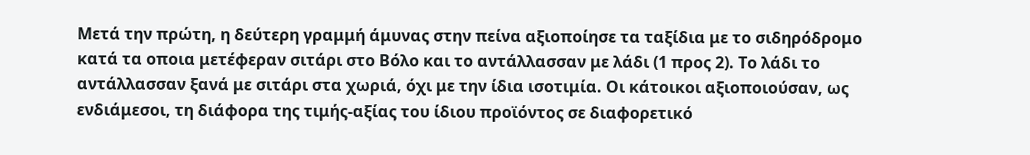Μετά την πρώτη, η δεύτερη γραμμή άμυνας στην πείνα αξιοποίησε τα ταξίδια με το σιδηρόδρομο κατά τα οποια μετέφεραν σιτάρι στο Βόλο και το αντάλλασσαν με λάδι (1 προς 2). Το λάδι το αντάλλασσαν ξανά με σιτάρι στα χωριά, όχι με την ίδια ισοτιμία. Οι κάτοικοι αξιοποιούσαν, ως ενδιάμεσοι, τη διάφορα της τιμής-αξίας του ίδιου προϊόντος σε διαφορετικό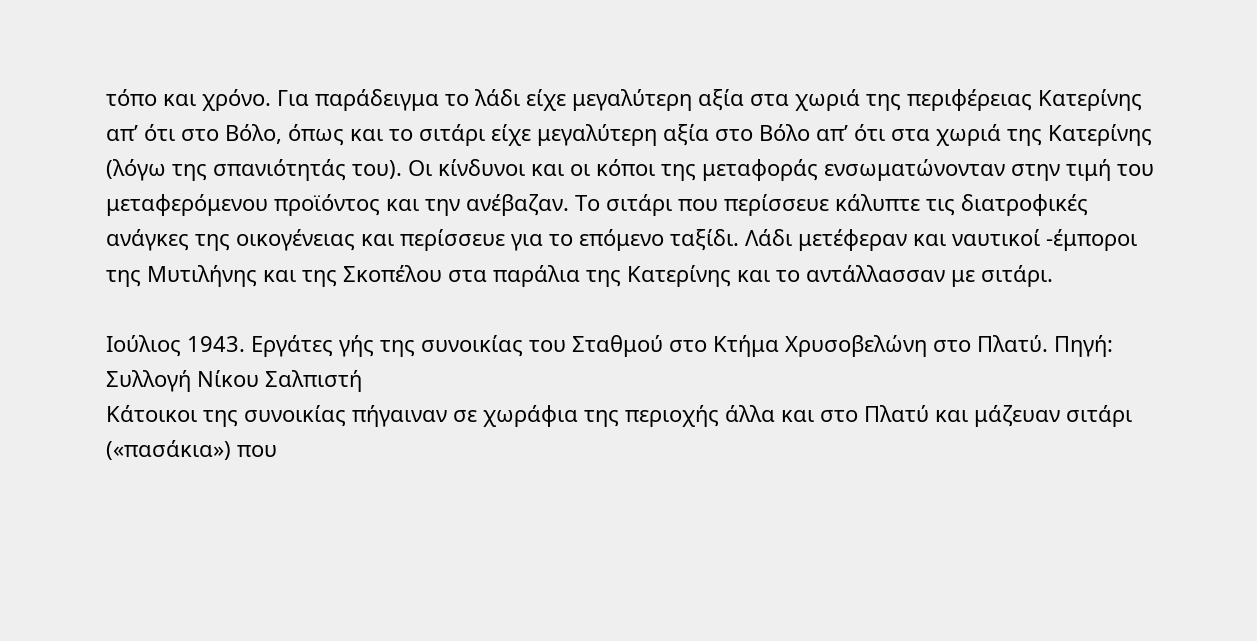τόπο και χρόνο. Για παράδειγμα το λάδι είχε μεγαλύτερη αξία στα χωριά της περιφέρειας Κατερίνης απ’ ότι στο Βόλο, όπως και το σιτάρι είχε μεγαλύτερη αξία στο Βόλο απ’ ότι στα χωριά της Κατερίνης (λόγω της σπανιότητάς του). Οι κίνδυνοι και οι κόποι της μεταφοράς ενσωματώνονταν στην τιμή του μεταφερόμενου προϊόντος και την ανέβαζαν. Το σιτάρι που περίσσευε κάλυπτε τις διατροφικές ανάγκες της οικογένειας και περίσσευε για το επόμενο ταξίδι. Λάδι μετέφεραν και ναυτικοί -έμποροι της Μυτιλήνης και της Σκοπέλου στα παράλια της Κατερίνης και το αντάλλασσαν με σιτάρι.

Ιούλιος 1943. Εργάτες γής της συνοικίας του Σταθμού στο Κτήμα Χρυσοβελώνη στο Πλατύ. Πηγή: Συλλογή Νίκου Σαλπιστή
Κάτοικοι της συνοικίας πήγαιναν σε χωράφια της περιοχής άλλα και στο Πλατύ και μάζευαν σιτάρι («πασάκια») που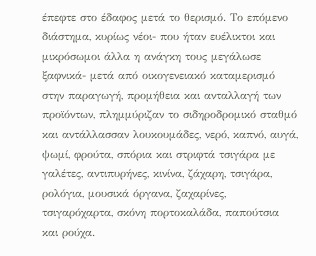έπεφτε στο έδαφος μετά το θερισμό. Το επόμενο διάστημα, κυρίως νέοι- που ήταν ευέλικτοι και μικρόσωμοι άλλα η ανάγκη τους μεγάλωσε ξαφνικά- μετά από οικογενειακό καταμερισμό στην παραγωγή, προμήθεια και ανταλλαγή των προϊόντων, πλημμύριζαν το σιδηροδρομικό σταθμό και αντάλλασσαν λουκουμάδες, νερό, καπνό, αυγά, ψωμί, φρούτα, σπόρια και στριφτά τσιγάρα με γαλέτες, αντιπυρήνες, κινίνα, ζάχαρη, τσιγάρα, ρολόγια, μουσικά όργανα, ζαχαρίνες, τσιγαρόχαρτα, σκόνη πορτοκαλάδα, παπούτσια και ρούχα.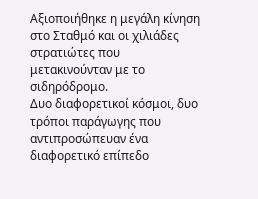Αξιοποιήθηκε η μεγάλη κίνηση στο Σταθμό και οι χιλιάδες στρατιώτες που μετακινούνταν με το σιδηρόδρομο.
Δυο διαφορετικοί κόσμοι, δυο τρόποι παράγωγης που αντιπροσώπευαν ένα διαφορετικό επίπεδο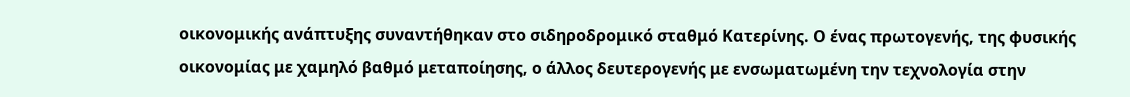οικονομικής ανάπτυξης συναντήθηκαν στο σιδηροδρομικό σταθμό Κατερίνης. Ο ένας πρωτογενής, της φυσικής οικονομίας με χαμηλό βαθμό μεταποίησης, ο άλλος δευτερογενής με ενσωματωμένη την τεχνολογία στην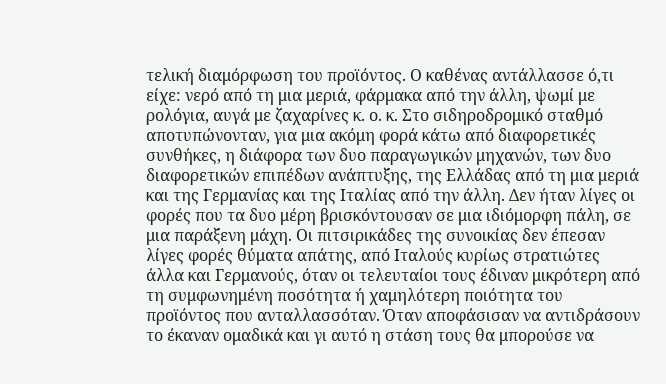τελική διαμόρφωση του προϊόντος. Ο καθένας αντάλλασσε ό,τι είχε: νερό από τη μια μεριά, φάρμακα από την άλλη, ψωμί με ρολόγια, αυγά με ζαχαρίνες κ. ο. κ. Στο σιδηροδρομικό σταθμό αποτυπώνονταν, για μια ακόμη φορά κάτω από διαφορετικές συνθήκες, η διάφορα των δυο παραγωγικών μηχανών, των δυο διαφορετικών επιπέδων ανάπτυξης, της Ελλάδας από τη μια μεριά και της Γερμανίας και της Ιταλίας από την άλλη. Δεν ήταν λίγες οι φορές που τα δυο μέρη βρισκόντουσαν σε μια ιδιόμορφη πάλη, σε μια παράξενη μάχη. Οι πιτσιρικάδες της συνοικίας δεν έπεσαν λίγες φορές θύματα απάτης, από Ιταλούς κυρίως στρατιώτες άλλα και Γερμανούς, όταν οι τελευταίοι τους έδιναν μικρότερη από τη συμφωνημένη ποσότητα ή χαμηλότερη ποιότητα του προϊόντος που ανταλλασσόταν. Όταν αποφάσισαν να αντιδράσουν το έκαναν ομαδικά και γι αυτό η στάση τους θα μπορούσε να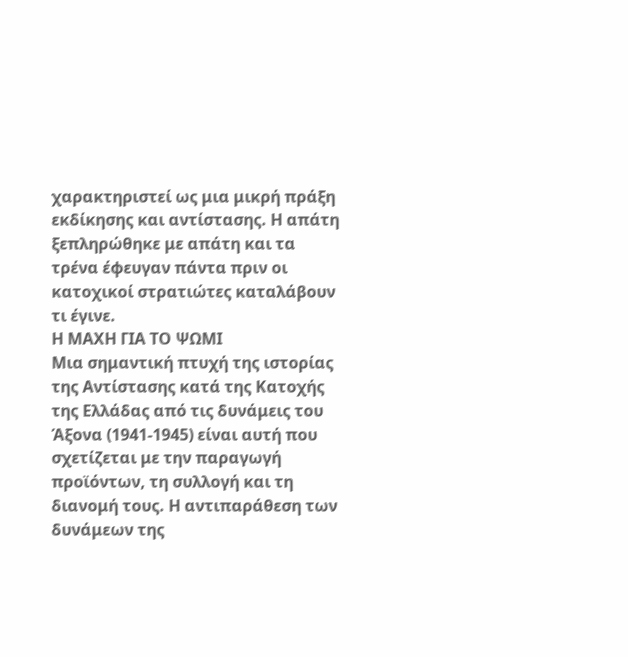χαρακτηριστεί ως μια μικρή πράξη εκδίκησης και αντίστασης. Η απάτη ξεπληρώθηκε με απάτη και τα τρένα έφευγαν πάντα πριν οι κατοχικοί στρατιώτες καταλάβουν τι έγινε.
Η ΜΑΧΗ ΓΙΑ ΤΟ ΨΩΜΙ
Μια σημαντική πτυχή της ιστορίας της Αντίστασης κατά της Κατοχής της Ελλάδας από τις δυνάμεις του Άξονα (1941-1945) είναι αυτή που σχετίζεται με την παραγωγή προϊόντων, τη συλλογή και τη διανομή τους. Η αντιπαράθεση των δυνάμεων της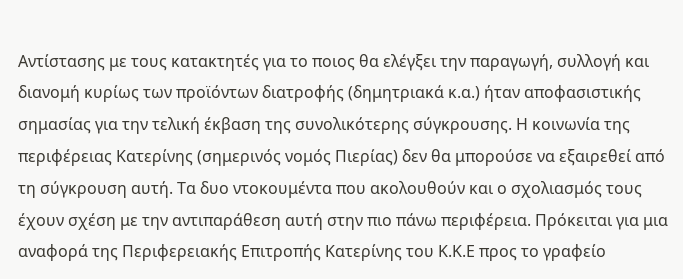Αντίστασης με τους κατακτητές για το ποιος θα ελέγξει την παραγωγή, συλλογή και διανομή κυρίως των προϊόντων διατροφής (δημητριακά κ.α.) ήταν αποφασιστικής σημασίας για την τελική έκβαση της συνολικότερης σύγκρουσης. Η κοινωνία της περιφέρειας Κατερίνης (σημερινός νομός Πιερίας) δεν θα μπορούσε να εξαιρεθεί από τη σύγκρουση αυτή. Τα δυο ντοκουμέντα που ακολουθούν και ο σχολιασμός τους έχουν σχέση με την αντιπαράθεση αυτή στην πιο πάνω περιφέρεια. Πρόκειται για μια αναφορά της Περιφερειακής Επιτροπής Κατερίνης του Κ.Κ.Ε προς το γραφείο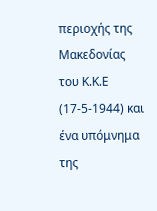περιοχής της Μακεδονίας του Κ.Κ.Ε (17-5-1944) και ένα υπόμνημα της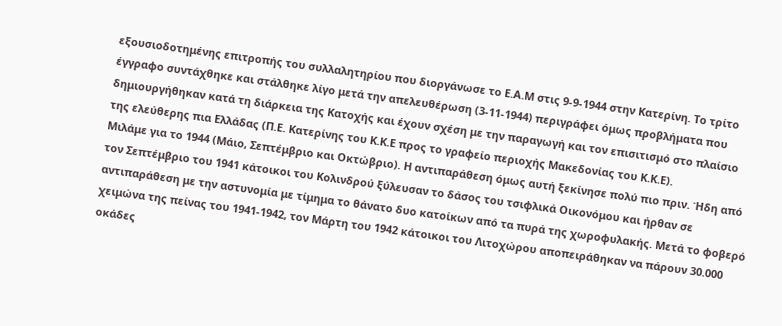εξουσιοδοτημένης επιτροπής του συλλαλητηρίου που διοργάνωσε το Ε.Α.Μ στις 9-9-1944 στην Κατερίνη. Το τρίτο έγγραφο συντάχθηκε και στάλθηκε λίγο μετά την απελευθέρωση (3-11-1944) περιγράφει όμως προβλήματα που δημιουργήθηκαν κατά τη διάρκεια της Κατοχής και έχουν σχέση με την παραγωγή και τον επισιτισμό στο πλαίσιο της ελεύθερης πια Ελλάδας (Π.Ε. Κατερίνης του Κ.Κ.Ε προς το γραφείο περιοχής Μακεδονίας του Κ.Κ.Ε).
Μιλάμε για το 1944 (Μάιο, Σεπτέμβριο και Οκτώβριο). Η αντιπαράθεση όμως αυτή ξεκίνησε πολύ πιο πριν. Ήδη από τον Σεπτέμβριο του 1941 κάτοικοι του Κολινδρού ξύλευσαν το δάσος του τσιφλικά Οικονόμου και ήρθαν σε αντιπαράθεση με την αστυνομία με τίμημα το θάνατο δυο κατοίκων από τα πυρά της χωροφυλακής. Μετά το φοβερό χειμώνα της πείνας του 1941-1942, τον Μάρτη του 1942 κάτοικοι του Λιτοχώρου αποπειράθηκαν να πάρουν 30.000 οκάδες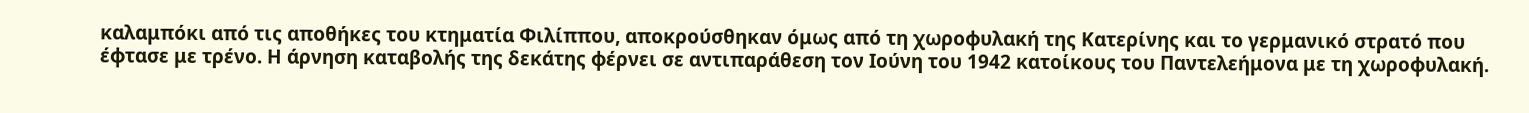καλαμπόκι από τις αποθήκες του κτηματία Φιλίππου, αποκρούσθηκαν όμως από τη χωροφυλακή της Κατερίνης και το γερμανικό στρατό που έφτασε με τρένο. Η άρνηση καταβολής της δεκάτης φέρνει σε αντιπαράθεση τον Ιούνη του 1942 κατοίκους του Παντελεήμονα με τη χωροφυλακή.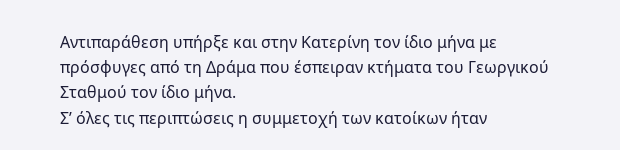Αντιπαράθεση υπήρξε και στην Κατερίνη τον ίδιο μήνα με πρόσφυγες από τη Δράμα που έσπειραν κτήματα του Γεωργικού Σταθμού τον ίδιο μήνα.
Σ’ όλες τις περιπτώσεις η συμμετοχή των κατοίκων ήταν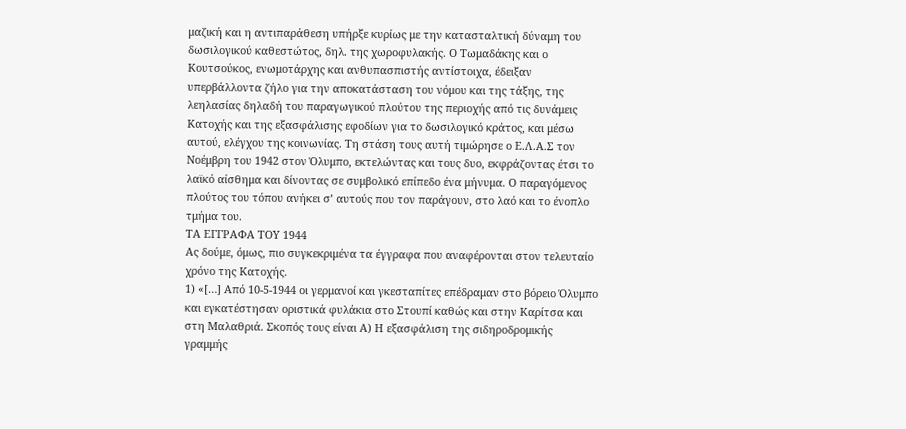μαζική και η αντιπαράθεση υπήρξε κυρίως με την κατασταλτική δύναμη του δωσιλογικού καθεστώτος, δηλ. της χωροφυλακής. Ο Τωμαδάκης και ο Κουτσούκος, ενωμοτάρχης και ανθυπασπιστής αντίστοιχα, έδειξαν υπερβάλλοντα ζήλο για την αποκατάσταση του νόμου και της τάξης, της λεηλασίας δηλαδή του παραγωγικού πλούτου της περιοχής από τις δυνάμεις Κατοχής και της εξασφάλισης εφοδίων για το δωσιλογικό κράτος, και μέσω αυτού, ελέγχου της κοινωνίας. Τη στάση τους αυτή τιμώρησε ο Ε.Λ.Α.Σ τον Νοέμβρη του 1942 στον Όλυμπο, εκτελώντας και τους δυο, εκφράζοντας έτσι το λαϊκό αίσθημα και δίνοντας σε συμβολικό επίπεδο ένα μήνυμα. Ο παραγόμενος πλούτος του τόπου ανήκει σ’ αυτούς που τον παράγουν, στο λαό και το ένοπλο τμήμα του.
ΤΑ ΕΓΓΡΑΦΑ ΤΟΥ 1944
Ας δούμε, όμως, πιο συγκεκριμένα τα έγγραφα που αναφέρονται στον τελευταίο χρόνο της Κατοχής.
1) «[…] Από 10-5-1944 οι γερμανοί και γκεσταπίτες επέδραμαν στο βόρειο Όλυμπο και εγκατέστησαν οριστικά φυλάκια στο Στουπί καθώς και στην Καρίτσα και στη Μαλαθριά. Σκοπός τους είναι Α) Η εξασφάλιση της σιδηροδρομικής γραμμής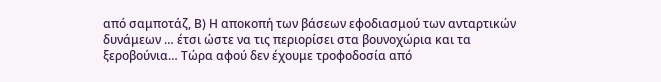από σαμποτάζ, Β) Η αποκοπή των βάσεων εφοδιασμού των ανταρτικών δυνάμεων … έτσι ώστε να τις περιορίσει στα βουνοχώρια και τα ξεροβούνια… Τώρα αφού δεν έχουμε τροφοδοσία από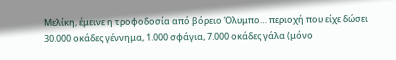Μελίκη, έμεινε η τροφοδοσία από βόρειο Όλυμπο… περιοχή που είχε δώσει 30.000 οκάδες γέννημα, 1.000 σφάγια, 7.000 οκάδες γάλα (μόνο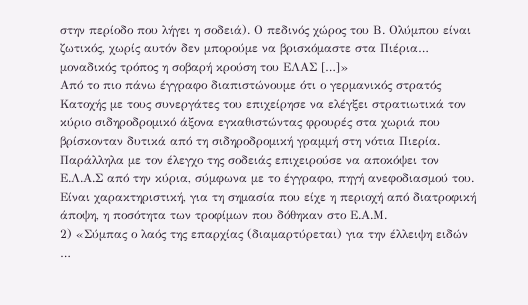στην περίοδο που λήγει η σοδειά). Ο πεδινός χώρος του Β. Ολύμπου είναι ζωτικός, χωρίς αυτόν δεν μπορούμε να βρισκόμαστε στα Πιέρια… μοναδικός τρόπος η σοβαρή κρούση του ΕΛΑΣ […]»
Από το πιο πάνω έγγραφο διαπιστώνουμε ότι ο γερμανικός στρατός Κατοχής με τους συνεργάτες του επιχείρησε να ελέγξει στρατιωτικά τον κύριο σιδηροδρομικό άξονα εγκαθιστώντας φρουρές στα χωριά που βρίσκονταν δυτικά από τη σιδηροδρομική γραμμή στη νότια Πιερία. Παράλληλα με τον έλεγχο της σοδειάς επιχειρούσε να αποκόψει τον Ε.Λ.Α.Σ από την κύρια, σύμφωνα με το έγγραφο, πηγή ανεφοδιασμού του. Είναι χαρακτηριστική, για τη σημασία που είχε η περιοχή από διατροφική άποψη, η ποσότητα των τροφίμων που δόθηκαν στο Ε.Α.Μ.
2) «Σύμπας ο λαός της επαρχίας (διαμαρτύρεται) για την έλλειψη ειδών …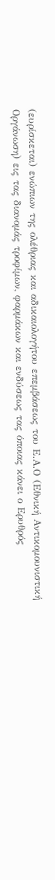(ευρίσκεται) ενώπιων της ολέθριας και αδικαιολογήτου επεμβάσεως του Ε.Α.Ο (Εθνική Αντικομουνιστική Οργάνωση) εις τας διανομάς τροφίμων, φαρμάκων και ενδύσεως τας όποιας κάνει ο Ερυθρός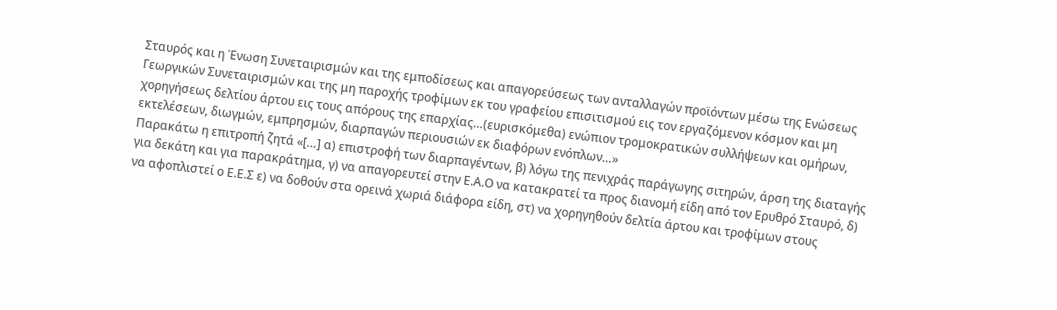Σταυρός και η Ένωση Συνεταιρισμών και της εμποδίσεως και απαγορεύσεως των ανταλλαγών προϊόντων μέσω της Ενώσεως Γεωργικών Συνεταιρισμών και της μη παροχής τροφίμων εκ του γραφείου επισιτισμού εις τον εργαζόμενον κόσμον και μη χορηγήσεως δελτίου άρτου εις τους απόρους της επαρχίας…(ευρισκόμεθα) ενώπιον τρομοκρατικών συλλήψεων και ομήρων, εκτελέσεων, διωγμών, εμπρησμών, διαρπαγών περιουσιών εκ διαφόρων ενόπλων…»
Παρακάτω η επιτροπή ζητά «[…] α) επιστροφή των διαρπαγέντων, β) λόγω της πενιχράς παράγωγης σιτηρών, άρση της διαταγής για δεκάτη και για παρακράτημα, γ) να απαγορευτεί στην Ε.Α.Ο να κατακρατεί τα προς διανομή είδη από τον Ερυθρό Σταυρό, δ) να αφοπλιστεί ο Ε.Ε.Σ ε) να δοθούν στα ορεινά χωριά διάφορα είδη, στ) να χορηγηθούν δελτία άρτου και τροφίμων στους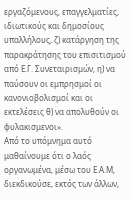εργαζόμενους, επαγγελματίες, ιδιωτικούς και δημοσίους υπαλλήλους, ζ) κατάργηση της παρακράτησης του επισιτισμού από Ε.Γ. Συνεταιρισμών, η) να παύσουν οι εμπρησμοί οι κανονιοβολισμοί και οι εκτελέσεις θ) να απολυθούν οι φυλακισμενοι».
Από το υπόμνημα αυτό μαθαίνουμε ότι ο λαός οργανωμένα, μέσω του Ε.Α.Μ, διεκδικούσε, εκτός των άλλων,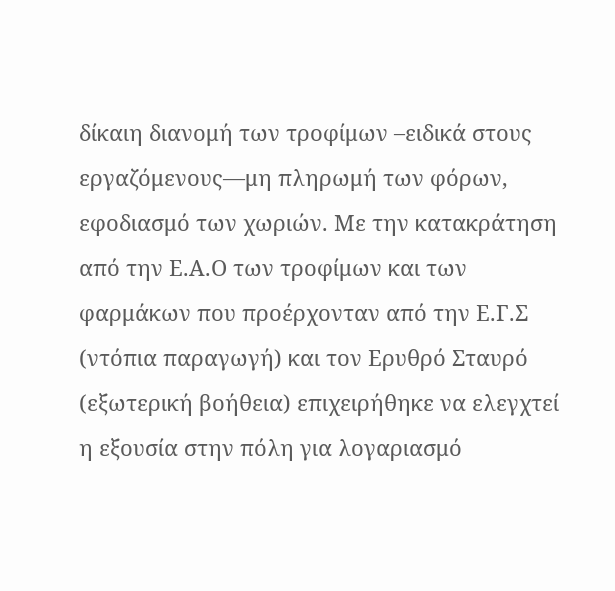δίκαιη διανομή των τροφίμων –ειδικά στους εργαζόμενους—μη πληρωμή των φόρων, εφοδιασμό των χωριών. Με την κατακράτηση από την Ε.Α.Ο των τροφίμων και των φαρμάκων που προέρχονταν από την Ε.Γ.Σ (ντόπια παραγωγή) και τον Ερυθρό Σταυρό (εξωτερική βοήθεια) επιχειρήθηκε να ελεγχτεί η εξουσία στην πόλη για λογαριασμό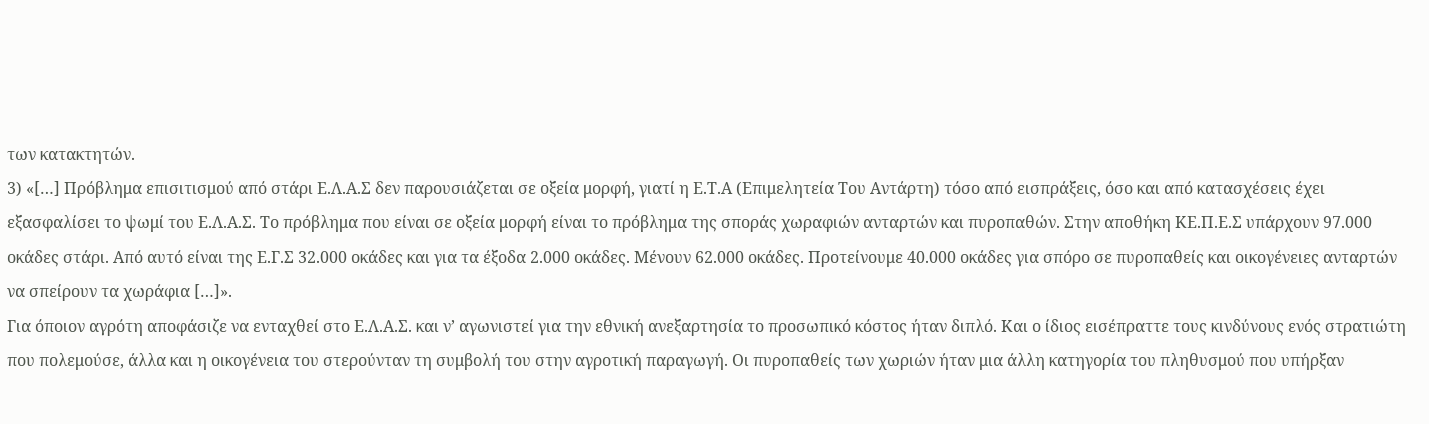των κατακτητών.
3) «[…] Πρόβλημα επισιτισμού από στάρι Ε.Λ.Α.Σ δεν παρουσιάζεται σε οξεία μορφή, γιατί η Ε.Τ.Α (Επιμελητεία Του Αντάρτη) τόσο από εισπράξεις, όσο και από κατασχέσεις έχει εξασφαλίσει το ψωμί του Ε.Λ.Α.Σ. Το πρόβλημα που είναι σε οξεία μορφή είναι το πρόβλημα της σποράς χωραφιών ανταρτών και πυροπαθών. Στην αποθήκη ΚΕ.Π.Ε.Σ υπάρχουν 97.000 οκάδες στάρι. Από αυτό είναι της Ε.Γ.Σ 32.000 οκάδες και για τα έξοδα 2.000 οκάδες. Μένουν 62.000 οκάδες. Προτείνουμε 40.000 οκάδες για σπόρο σε πυροπαθείς και οικογένειες ανταρτών να σπείρουν τα χωράφια […]».
Για όποιον αγρότη αποφάσιζε να ενταχθεί στο Ε.Λ.Α.Σ. και ν’ αγωνιστεί για την εθνική ανεξαρτησία το προσωπικό κόστος ήταν διπλό. Και ο ίδιος εισέπραττε τους κινδύνους ενός στρατιώτη που πολεμούσε, άλλα και η οικογένεια του στερούνταν τη συμβολή του στην αγροτική παραγωγή. Οι πυροπαθείς των χωριών ήταν μια άλλη κατηγορία του πληθυσμού που υπήρξαν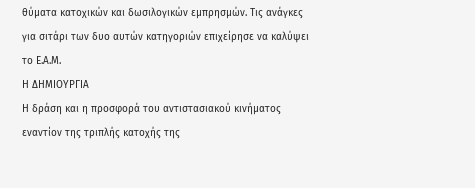θύματα κατοχικών και δωσιλογικών εμπρησμών. Τις ανάγκες για σιτάρι των δυο αυτών κατηγοριών επιχείρησε να καλύψει το Ε.Α.Μ.
Η ΔΗΜΙΟΥΡΓΙΑ
Η δράση και η προσφορά του αντιστασιακού κινήματος εναντίον της τριπλής κατοχής της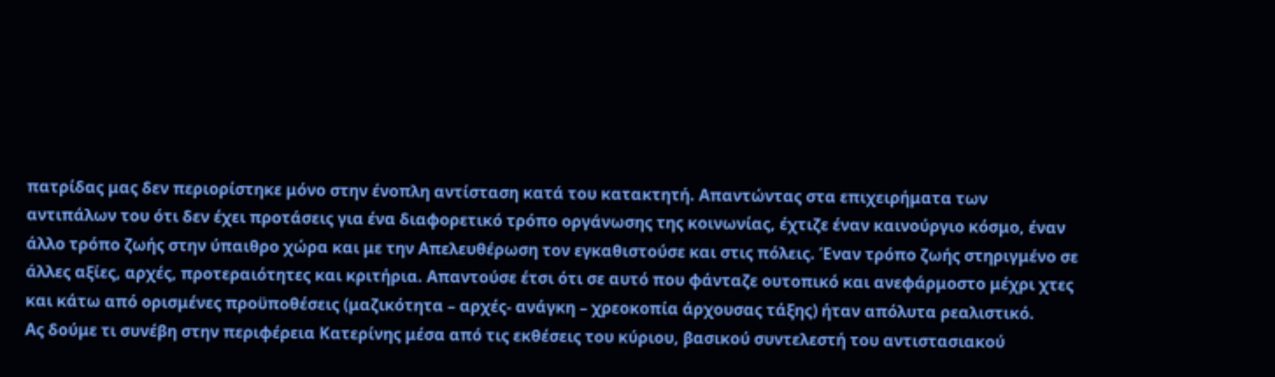πατρίδας μας δεν περιορίστηκε μόνο στην ένοπλη αντίσταση κατά του κατακτητή. Απαντώντας στα επιχειρήματα των αντιπάλων του ότι δεν έχει προτάσεις για ένα διαφορετικό τρόπο οργάνωσης της κοινωνίας, έχτιζε έναν καινούργιο κόσμο, έναν άλλο τρόπο ζωής στην ύπαιθρο χώρα και με την Απελευθέρωση τον εγκαθιστούσε και στις πόλεις. Έναν τρόπο ζωής στηριγμένο σε άλλες αξίες, αρχές, προτεραιότητες και κριτήρια. Απαντούσε έτσι ότι σε αυτό που φάνταζε ουτοπικό και ανεφάρμοστο μέχρι χτες και κάτω από ορισμένες προϋποθέσεις (μαζικότητα – αρχές- ανάγκη – χρεοκοπία άρχουσας τάξης) ήταν απόλυτα ρεαλιστικό.
Ας δούμε τι συνέβη στην περιφέρεια Κατερίνης μέσα από τις εκθέσεις του κύριου, βασικού συντελεστή του αντιστασιακού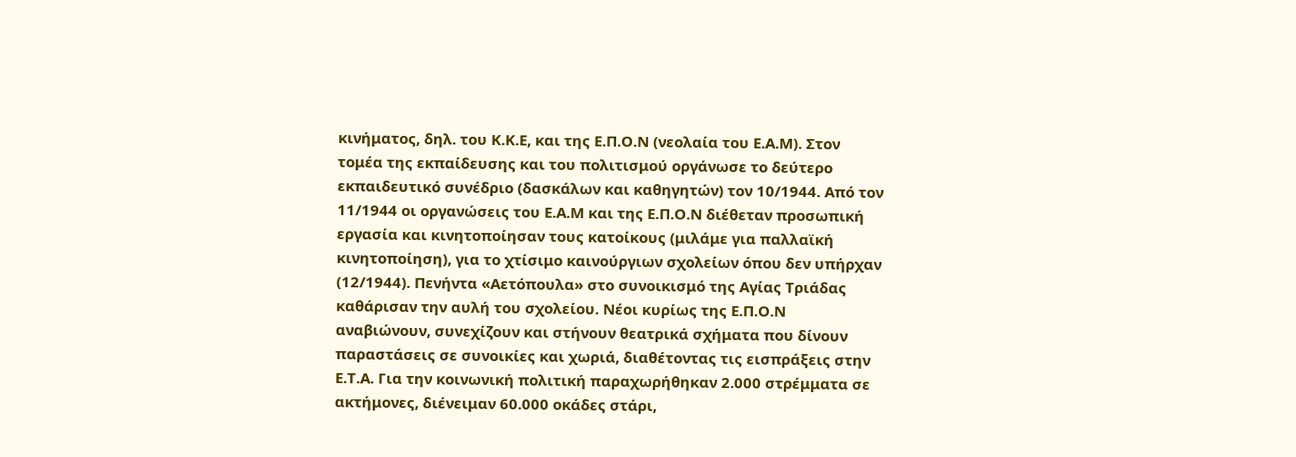κινήματος, δηλ. του Κ.Κ.Ε, και της Ε.Π.Ο.Ν (νεολαία του Ε.Α.Μ). Στον τομέα της εκπαίδευσης και του πολιτισμού οργάνωσε το δεύτερο εκπαιδευτικό συνέδριο (δασκάλων και καθηγητών) τον 10/1944. Από τον 11/1944 οι οργανώσεις του Ε.Α.Μ και της Ε.Π.Ο.Ν διέθεταν προσωπική εργασία και κινητοποίησαν τους κατοίκους (μιλάμε για παλλαϊκή κινητοποίηση), για το χτίσιμο καινούργιων σχολείων όπου δεν υπήρχαν (12/1944). Πενήντα «Αετόπουλα» στο συνοικισμό της Αγίας Τριάδας καθάρισαν την αυλή του σχολείου. Νέοι κυρίως της Ε.Π.Ο.Ν αναβιώνουν, συνεχίζουν και στήνουν θεατρικά σχήματα που δίνουν παραστάσεις σε συνοικίες και χωριά, διαθέτοντας τις εισπράξεις στην Ε.Τ.Α. Για την κοινωνική πολιτική παραχωρήθηκαν 2.000 στρέμματα σε ακτήμονες, διένειμαν 60.000 οκάδες στάρι,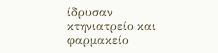ίδρυσαν κτηνιατρείο και φαρμακείο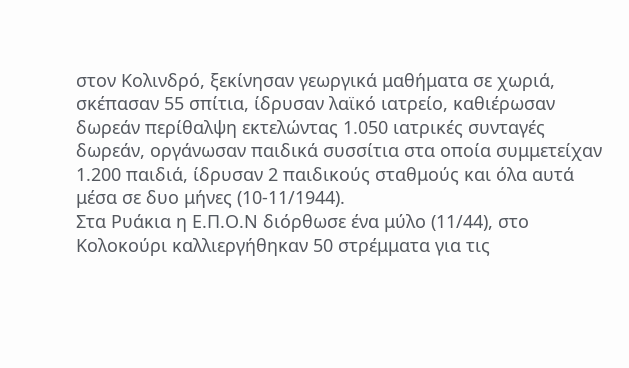στον Κολινδρό, ξεκίνησαν γεωργικά μαθήματα σε χωριά, σκέπασαν 55 σπίτια, ίδρυσαν λαϊκό ιατρείο, καθιέρωσαν δωρεάν περίθαλψη εκτελώντας 1.050 ιατρικές συνταγές δωρεάν, οργάνωσαν παιδικά συσσίτια στα οποία συμμετείχαν 1.200 παιδιά, ίδρυσαν 2 παιδικούς σταθμούς και όλα αυτά μέσα σε δυο μήνες (10-11/1944).
Στα Ρυάκια η Ε.Π.Ο.Ν διόρθωσε ένα μύλο (11/44), στο Κολοκούρι καλλιεργήθηκαν 50 στρέμματα για τις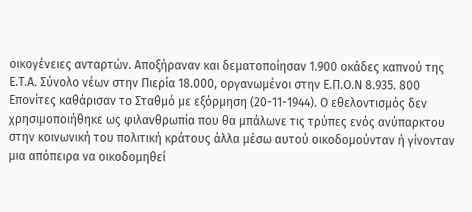οικογένειες ανταρτών. Αποξήραναν και δεματοποίησαν 1.900 οκάδες καπνού της Ε.Τ.Α. Σύνολο νέων στην Πιερία 18.000, οργανωμένοι στην Ε.Π.Ο.Ν 8.935. 800 Επονίτες καθάρισαν το Σταθμό με εξόρμηση (20-11-1944). Ο εθελοντισμός δεν χρησιμοποιήθηκε ως φιλανθρωπία που θα μπάλωνε τις τρύπες ενός ανύπαρκτου στην κοινωνική του πολιτική κράτους άλλα μέσω αυτού οικοδομούνταν ή γίνονταν μια απόπειρα να οικοδομηθεί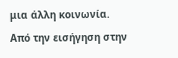μια άλλη κοινωνία.
Από την εισήγηση στην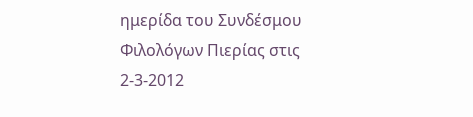ημερίδα του Συνδέσμου Φιλολόγων Πιερίας στις 2-3-2012